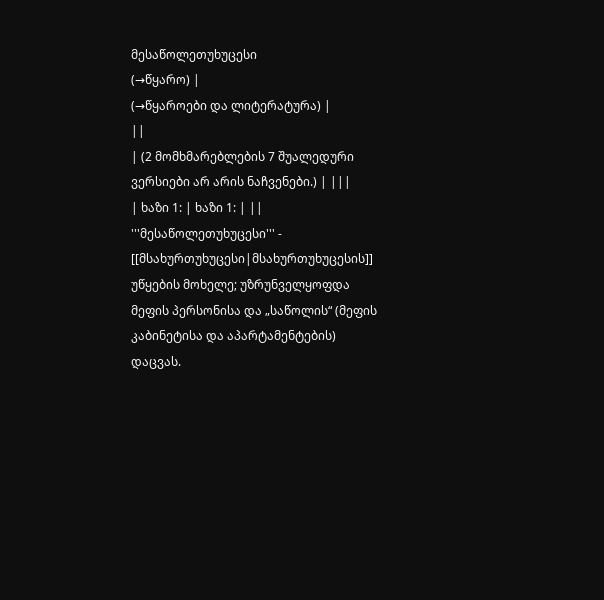მესაწოლეთუხუცესი
(→წყარო) |
(→წყაროები და ლიტერატურა) |
||
| (2 მომხმარებლების 7 შუალედური ვერსიები არ არის ნაჩვენები.) | |||
| ხაზი 1: | ხაზი 1: | ||
'''მესაწოლეთუხუცესი''' - [[მსახურთუხუცესი|მსახურთუხუცესის]] უწყების მოხელე; უზრუნველყოფდა მეფის პერსონისა და „საწოლის“ (მეფის კაბინეტისა და აპარტამენტების) დაცვას.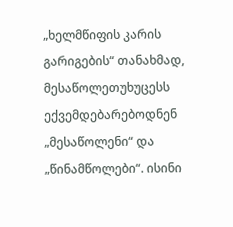„ხელმწიფის კარის გარიგების“ თანახმად, მესაწოლეთუხუცესს ექვემდებარებოდნენ „მესაწოლენი“ და „წინამწოლები“. ისინი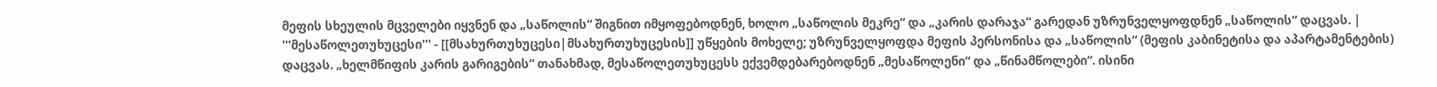მეფის სხეულის მცველები იყვნენ და „საწოლის“ შიგნით იმყოფებოდნენ, ხოლო „საწოლის მეკრე“ და „კარის დარაჯა“ გარედან უზრუნველყოფდნენ „საწოლის“ დაცვას. | '''მესაწოლეთუხუცესი''' - [[მსახურთუხუცესი|მსახურთუხუცესის]] უწყების მოხელე; უზრუნველყოფდა მეფის პერსონისა და „საწოლის“ (მეფის კაბინეტისა და აპარტამენტების) დაცვას. „ხელმწიფის კარის გარიგების“ თანახმად, მესაწოლეთუხუცესს ექვემდებარებოდნენ „მესაწოლენი“ და „წინამწოლები“. ისინი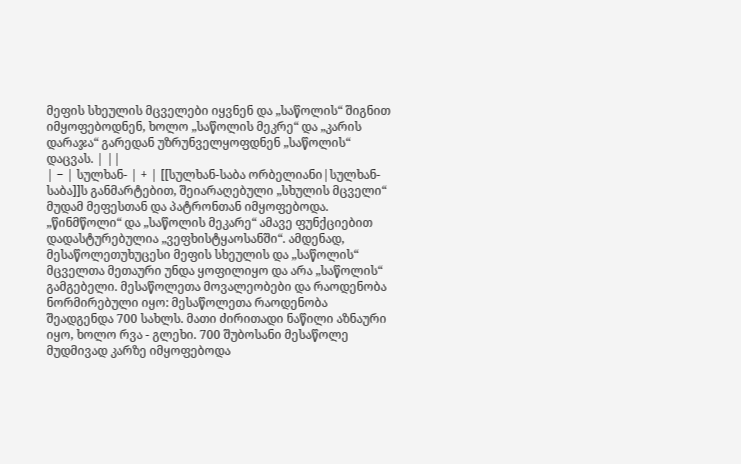მეფის სხეულის მცველები იყვნენ და „საწოლის“ შიგნით იმყოფებოდნენ, ხოლო „საწოლის მეკრე“ და „კარის დარაჯა“ გარედან უზრუნველყოფდნენ „საწოლის“ დაცვას. | ||
| − | სულხან- | + | [[სულხან-საბა ორბელიანი|სულხან-საბა]]ს განმარტებით, შეიარაღებული „სხულის მცველი“ მუდამ მეფესთან და პატრონთან იმყოფებოდა. „წინმწოლი“ და „საწოლის მეკარე“ ამავე ფუნქციებით დადასტურებულია „ვეფხისტყაოსანში“. ამდენად, მესაწოლეთუხუცესი მეფის სხეულის და „საწოლის“ მცველთა მეთაური უნდა ყოფილიყო და არა „საწოლის“ გამგებელი. მესაწოლეთა მოვალეობები და რაოდენობა ნორმირებული იყო: მესაწოლეთა რაოდენობა შეადგენდა 700 სახლს. მათი ძირითადი ნაწილი აზნაური იყო, ხოლო რვა - გლეხი. 700 შუბოსანი მესაწოლე მუდმივად კარზე იმყოფებოდა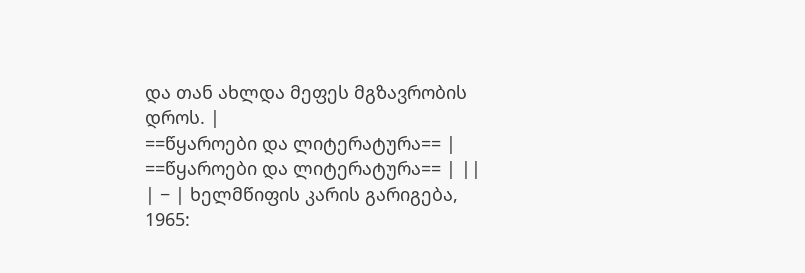და თან ახლდა მეფეს მგზავრობის დროს. |
==წყაროები და ლიტერატურა== | ==წყაროები და ლიტერატურა== | ||
| − | ხელმწიფის კარის გარიგება, 1965: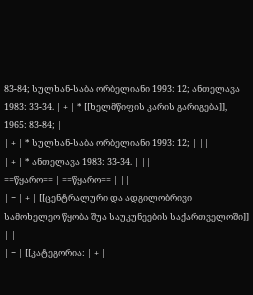83-84; სულხან-საბა ორბელიანი 1993: 12; ანთელავა 1983: 33-34. | + | * [[ხელმწიფის კარის გარიგება]], 1965: 83-84; |
| + | * სულხან-საბა ორბელიანი 1993: 12; | ||
| + | * ანთელავა 1983: 33-34. | ||
==წყარო== | ==წყარო== | ||
| − | + | [[ცენტრალური და ადგილობრივი სამოხელეო წყობა შუა საუკუნეების საქართველოში]] | |
| − | [[კატეგორია: | + |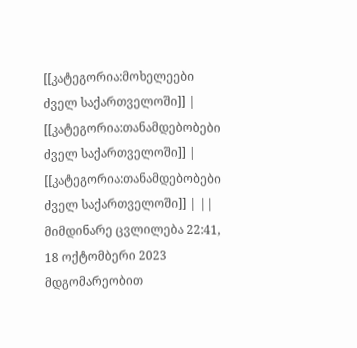[[კატეგორია:მოხელეები ძველ საქართველოში]] |
[[კატეგორია:თანამდებობები ძველ საქართველოში]] | [[კატეგორია:თანამდებობები ძველ საქართველოში]] | ||
მიმდინარე ცვლილება 22:41, 18 ოქტომბერი 2023 მდგომარეობით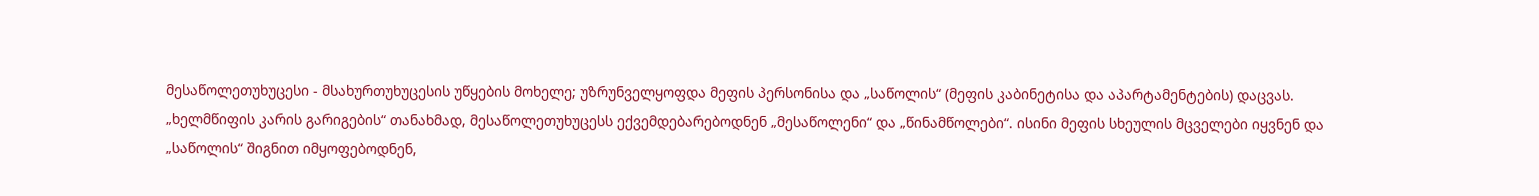მესაწოლეთუხუცესი - მსახურთუხუცესის უწყების მოხელე; უზრუნველყოფდა მეფის პერსონისა და „საწოლის“ (მეფის კაბინეტისა და აპარტამენტების) დაცვას. „ხელმწიფის კარის გარიგების“ თანახმად, მესაწოლეთუხუცესს ექვემდებარებოდნენ „მესაწოლენი“ და „წინამწოლები“. ისინი მეფის სხეულის მცველები იყვნენ და „საწოლის“ შიგნით იმყოფებოდნენ,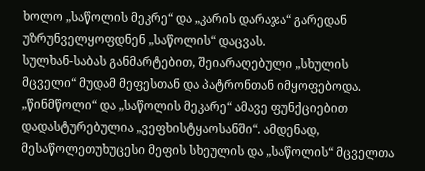ხოლო „საწოლის მეკრე“ და „კარის დარაჯა“ გარედან უზრუნველყოფდნენ „საწოლის“ დაცვას.
სულხან-საბას განმარტებით, შეიარაღებული „სხულის მცველი“ მუდამ მეფესთან და პატრონთან იმყოფებოდა. „წინმწოლი“ და „საწოლის მეკარე“ ამავე ფუნქციებით დადასტურებულია „ვეფხისტყაოსანში“. ამდენად, მესაწოლეთუხუცესი მეფის სხეულის და „საწოლის“ მცველთა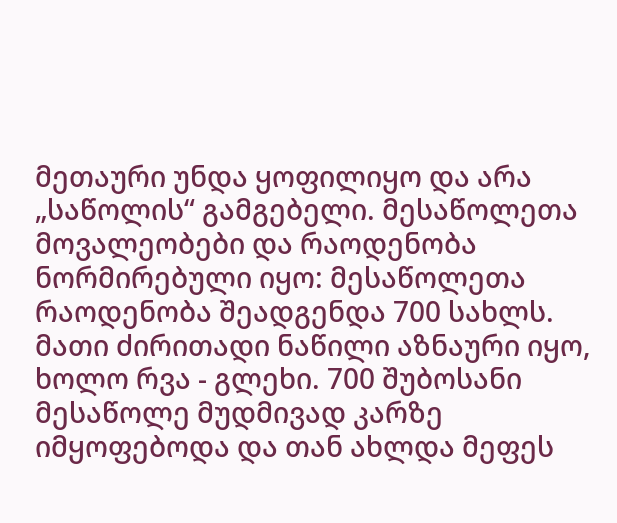მეთაური უნდა ყოფილიყო და არა „საწოლის“ გამგებელი. მესაწოლეთა მოვალეობები და რაოდენობა ნორმირებული იყო: მესაწოლეთა რაოდენობა შეადგენდა 700 სახლს. მათი ძირითადი ნაწილი აზნაური იყო, ხოლო რვა - გლეხი. 700 შუბოსანი მესაწოლე მუდმივად კარზე იმყოფებოდა და თან ახლდა მეფეს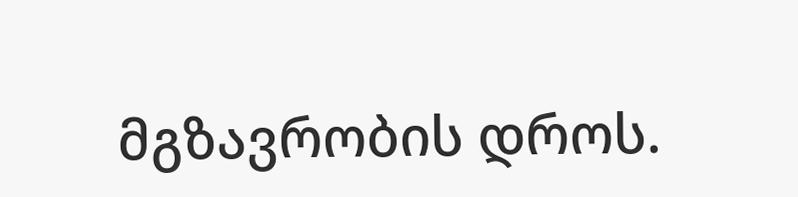მგზავრობის დროს.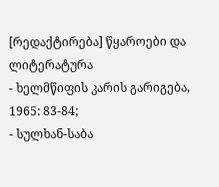[რედაქტირება] წყაროები და ლიტერატურა
- ხელმწიფის კარის გარიგება, 1965: 83-84;
- სულხან-საბა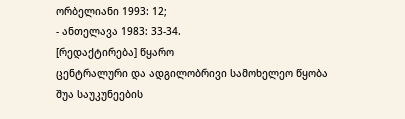ორბელიანი 1993: 12;
- ანთელავა 1983: 33-34.
[რედაქტირება] წყარო
ცენტრალური და ადგილობრივი სამოხელეო წყობა შუა საუკუნეების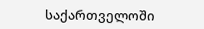საქართველოში